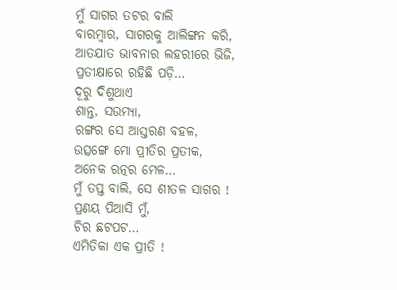ମୁଁ ସାଗର ତଟର ବାଲି
ବାରମ୍ବାର, ସାଗରକୁ ଆଲିଙ୍ଗନ କରି,
ଆତଯାତ ଭାବନାର ଲହରୀରେ ଭିଜି,
ପ୍ରତୀକ୍ଷାରେ ରହିଛି ପଡ଼ି…
ଦୂରୁ ଦିଶୁଥାଏ
ଶାନ୍ତ, ସଉମ୍ୟା,
ରଙ୍ଗର ସେ ଆସ୍ତରଣ ବହଳ,
ଉତ୍ସଙ୍ଗେ ମୋ ପ୍ରୀତିର ପ୍ରତୀକ,
ଅନେକ ରତ୍ନର ମେଳ…
ମୁଁ ତପ୍ତ ବାଲି, ସେ ଶୀତଳ ସାଗର !
ପ୍ରଣୟ ପିଆସି ମୁଁ,
ଚିର ଛଟପଟ…
ଏମିତିକା ଏକ ପ୍ରୀତି !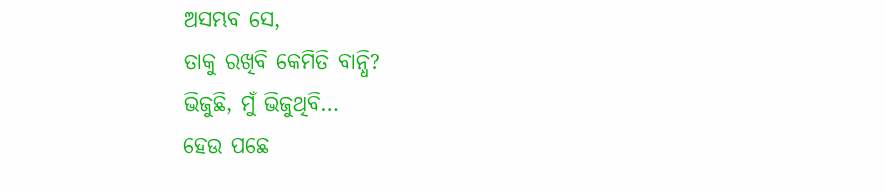ଅସମ୍ଭବ ସେ,
ତାକୁ ରଖିବି କେମିତି ବାନ୍ଧି?
ଭିଜୁଛି, ମୁଁ ଭିଜୁଥିବି…
ହେଉ ପଛେ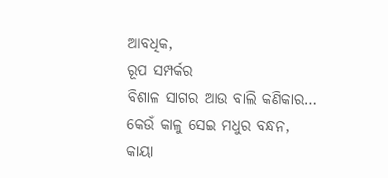ଆବଧିକ,
ରୂପ ସମ୍ପର୍କର
ବିଶାଳ ସାଗର ଆଉ ବାଲି କଣିକାର…
କେଉଁ କାଳୁ ସେଇ ମଧୁର ବନ୍ଧନ,
କାୟା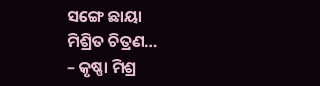ସଙ୍ଗେ ଛାୟା
ମିଶ୍ରିତ ଚିତ୍ରଣ…
– କୃଷ୍ଣା ମିଶ୍ର